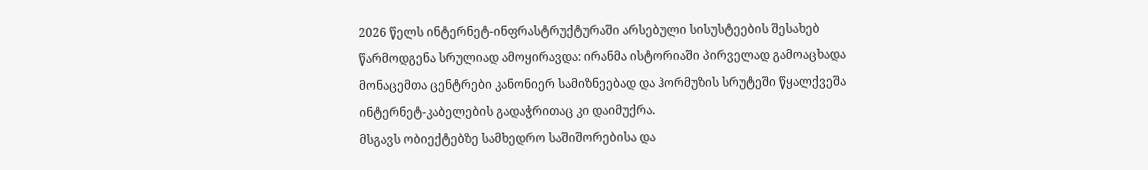2026 წელს ინტერნეტ-ინფრასტრუქტურაში არსებული სისუსტეების შესახებ წარმოდგენა სრულიად ამოყირავდა: ირანმა ისტორიაში პირველად გამოაცხადა მონაცემთა ცენტრები კანონიერ სამიზნეებად და ჰორმუზის სრუტეში წყალქვეშა ინტერნეტ-კაბელების გადაჭრითაც კი დაიმუქრა.
მსგავს ობიექტებზე სამხედრო საშიშორებისა და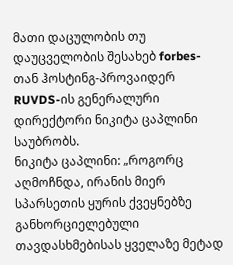მათი დაცულობის თუ დაუცველობის შესახებ forbes-თან ჰოსტინგ-პროვაიდერ RUVDS-ის გენერალური დირექტორი ნიკიტა ცაპლინი საუბრობს.
ნიკიტა ცაპლინი: „როგორც აღმოჩნდა, ირანის მიერ სპარსეთის ყურის ქვეყნებზე განხორციელებული თავდასხმებისას ყველაზე მეტად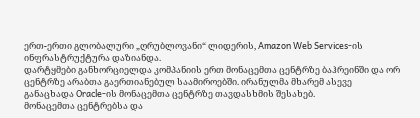ერთ-ერთი გლობალური „ღრუბლოვანი“ ლიდერის, Amazon Web Services-ის ინფრასტრუქტურა დაზიანდა.
დარტყმები განხორციელდა კომპანიის ერთ მონაცემთა ცენტრზე ბაჰრეინში და ორ ცენტრზე არაბთა გაერთიანებულ საამიროებში. ირანულმა მხარემ ასევე განაცხადა Oracle-ის მონაცემთა ცენტრზე თავდასხმის შესახებ.
მონაცემთა ცენტრებსა და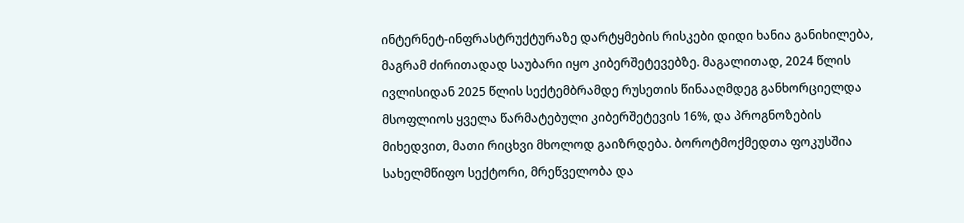ინტერნეტ-ინფრასტრუქტურაზე დარტყმების რისკები დიდი ხანია განიხილება, მაგრამ ძირითადად საუბარი იყო კიბერშეტევებზე. მაგალითად, 2024 წლის ივლისიდან 2025 წლის სექტემბრამდე რუსეთის წინააღმდეგ განხორციელდა მსოფლიოს ყველა წარმატებული კიბერშეტევის 16%, და პროგნოზების მიხედვით, მათი რიცხვი მხოლოდ გაიზრდება. ბოროტმოქმედთა ფოკუსშია სახელმწიფო სექტორი, მრეწველობა და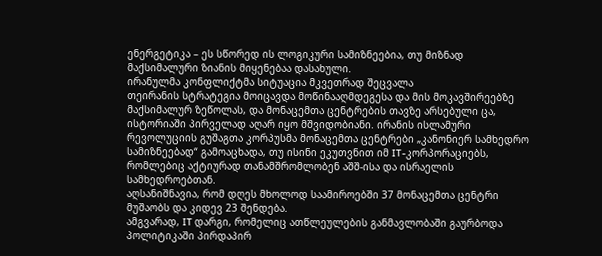ენერგეტიკა – ეს სწორედ ის ლოგიკური სამიზნეებია, თუ მიზნად მაქსიმალური ზიანის მიყენებაა დასახული.
ირანულმა კონფლიქტმა სიტუაცია მკვეთრად შეცვალა
თეირანის სტრატეგია მოიცავდა მოწინააღმდეგესა და მის მოკავშირეებზე მაქსიმალურ ზეწოლას, და მონაცემთა ცენტრების თავზე არსებული ცა, ისტორიაში პირველად აღარ იყო მშვიდობიანი. ირანის ისლამური რევოლუციის გუშაგთა კორპუსმა მონაცემთა ცენტრები „კანონიერ სამხედრო სამიზნეებად“ გამოაცხადა, თუ ისინი ეკუთვნით იმ IT-კორპორაციებს, რომლებიც აქტიურად თანამშრომლობენ აშშ-ისა და ისრაელის სამხედროებთან.
აღსანიშნავია, რომ დღეს მხოლოდ საამიროებში 37 მონაცემთა ცენტრი მუშაობს და კიდევ 23 შენდება.
ამგვარად, IT დარგი, რომელიც ათწლეულების განმავლობაში გაურბოდა პოლიტიკაში პირდაპირ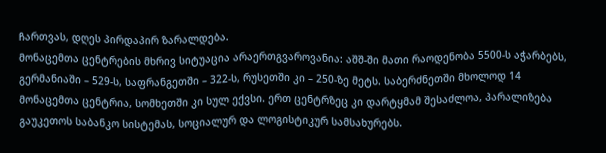ჩართვას, დღეს პირდაპირ ზარალდება.
მონაცემთა ცენტრების მხრივ სიტუაცია არაერთგვაროვანია: აშშ-ში მათი რაოდენობა 5500-ს აჭარბებს, გერმანიაში – 529-ს, საფრანგეთში – 322-ს, რუსეთში კი – 250-ზე მეტს. საბერძნეთში მხოლოდ 14 მონაცემთა ცენტრია, სომხეთში კი სულ ექვსი. ერთ ცენტრზეც კი დარტყმამ შესაძლოა, პარალიზება გაუკეთოს საბანკო სისტემას, სოციალურ და ლოგისტიკურ სამსახურებს.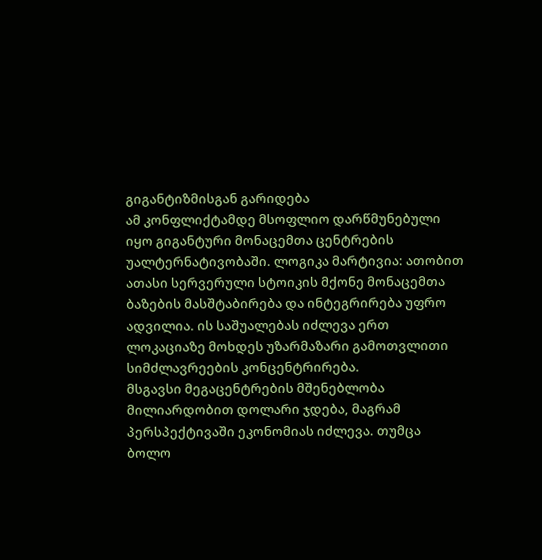გიგანტიზმისგან გარიდება
ამ კონფლიქტამდე მსოფლიო დარწმუნებული იყო გიგანტური მონაცემთა ცენტრების უალტერნატივობაში. ლოგიკა მარტივია: ათობით ათასი სერვერული სტოიკის მქონე მონაცემთა ბაზების მასშტაბირება და ინტეგრირება უფრო ადვილია. ის საშუალებას იძლევა ერთ ლოკაციაზე მოხდეს უზარმაზარი გამოთვლითი სიმძლავრეების კონცენტრირება.
მსგავსი მეგაცენტრების მშენებლობა მილიარდობით დოლარი ჯდება, მაგრამ პერსპექტივაში ეკონომიას იძლევა. თუმცა ბოლო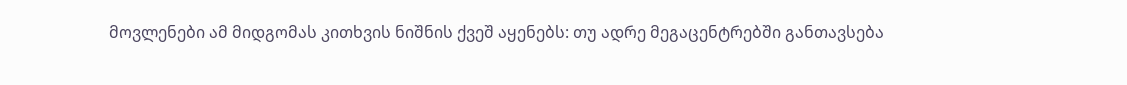მოვლენები ამ მიდგომას კითხვის ნიშნის ქვეშ აყენებს: თუ ადრე მეგაცენტრებში განთავსება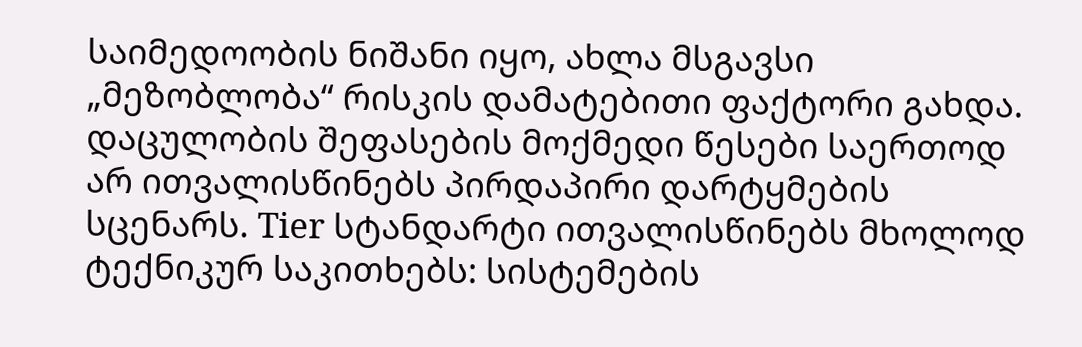საიმედოობის ნიშანი იყო, ახლა მსგავსი „მეზობლობა“ რისკის დამატებითი ფაქტორი გახდა.
დაცულობის შეფასების მოქმედი წესები საერთოდ არ ითვალისწინებს პირდაპირი დარტყმების სცენარს. Tier სტანდარტი ითვალისწინებს მხოლოდ ტექნიკურ საკითხებს: სისტემების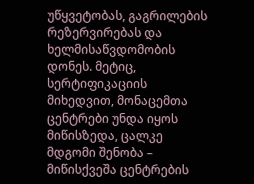უწყვეტობას, გაგრილების რეზერვირებას და ხელმისაწვდომობის დონეს. მეტიც, სერტიფიკაციის მიხედვით, მონაცემთა ცენტრები უნდა იყოს მიწისზედა, ცალკე მდგომი შენობა – მიწისქვეშა ცენტრების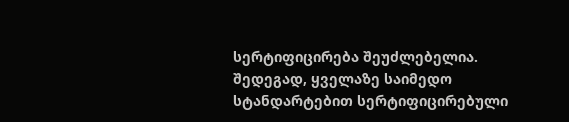სერტიფიცირება შეუძლებელია.
შედეგად, ყველაზე საიმედო სტანდარტებით სერტიფიცირებული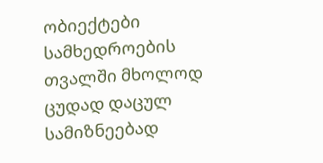ობიექტები სამხედროების თვალში მხოლოდ ცუდად დაცულ სამიზნეებად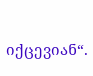იქცევიან“.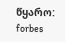წყარო: forbes